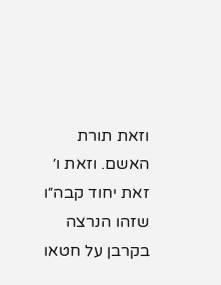וזאת תורת האשם. וזאת ו׳ זאת יחוד קבה״ו שזהו הנרצה בקרבן על חטאו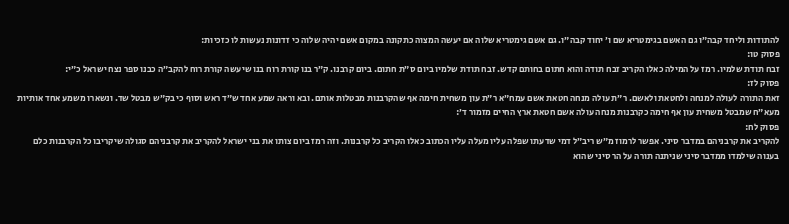להתודות וליחד קבה״ו גם האשם בגימטריא שם ו׳ יחוד קבה״ו. גם אשם גימטריא שלוה אם יעשה המצוה כתקונה במקום אשם יהיה שלוה כי זדונות נעשות לו כזכיות:
פסוק טו:
זבח תודת שלמיו. רמז על המילה כאלו הקריב זבח תודה והוא חתום בחותם קדש. זבח תודת שלמיו ביום ס״ת חתום. ביום קרבנו. ק״ר בנו קורת רוח בנו שיעשה קורת רוח להקב״ה כבנו ספר נצח ישראל כ״י:
פסוק לז:
זאת התורה לעולה למנחה ולחטאת ולאשם. ר״ת עולה מנחה חטאת אשם עמח״א ר״ת עון משחית חימה אף שהקרבנות מבטלות אותם. ובא וראה שמע אחד ש״ד ראש וסוף כי בק״ש מבטל שד. ונשארו משמע אחד אותיות מעא״ח שמבטל משחית עון אף חימה כקרבנות מנחה עולה אשם חטאת ארץ החיים מזמור ד׳:
פסוק לח:
להקריב את קרבניהם במדבר סיני. אפשר לרמוז מ״ש ריב״ל דמי שדעתו שפלה עליו מעלה עליו הכתוב כאלו הקריב כל קרבנות. וזה רמז ביום צותו את בני ישראל להקריב את קרבניהם סגולה שיקריבו כל הקרבנות כלם בענוה שילמדו ממדבר סיני שניתנה תורה על הר סיני שהוא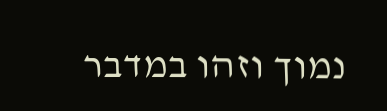נמוך וזהו במדבר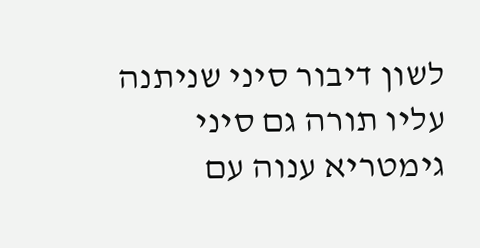לשון דיבור סיני שניתנה עליו תורה גם סיני גימטריא ענוה עם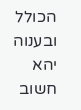הכולל ובענוה יהא חשוב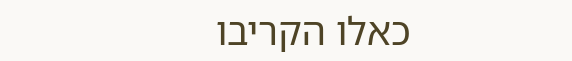כאלו הקריבו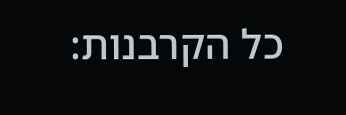כל הקרבנות: